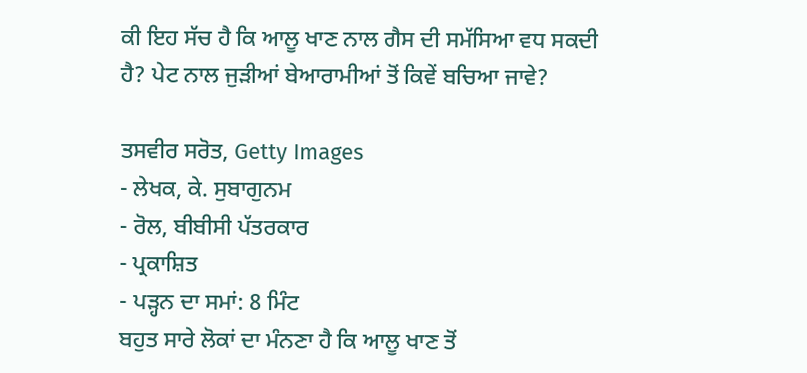ਕੀ ਇਹ ਸੱਚ ਹੈ ਕਿ ਆਲੂ ਖਾਣ ਨਾਲ ਗੈਸ ਦੀ ਸਮੱਸਿਆ ਵਧ ਸਕਦੀ ਹੈ? ਪੇਟ ਨਾਲ ਜੁੜੀਆਂ ਬੇਆਰਾਮੀਆਂ ਤੋਂ ਕਿਵੇਂ ਬਚਿਆ ਜਾਵੇ?

ਤਸਵੀਰ ਸਰੋਤ, Getty Images
- ਲੇਖਕ, ਕੇ. ਸੁਬਾਗੁਨਮ
- ਰੋਲ, ਬੀਬੀਸੀ ਪੱਤਰਕਾਰ
- ਪ੍ਰਕਾਸ਼ਿਤ
- ਪੜ੍ਹਨ ਦਾ ਸਮਾਂ: 8 ਮਿੰਟ
ਬਹੁਤ ਸਾਰੇ ਲੋਕਾਂ ਦਾ ਮੰਨਣਾ ਹੈ ਕਿ ਆਲੂ ਖਾਣ ਤੋਂ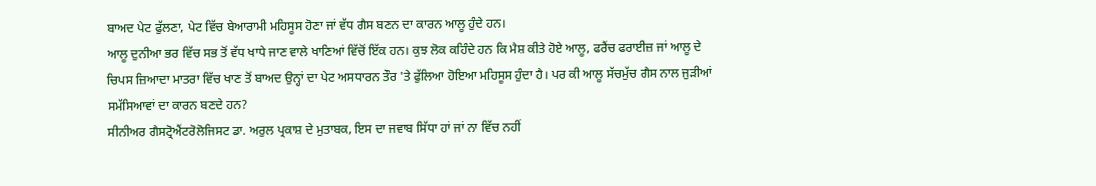ਬਾਅਦ ਪੇਟ ਫੁੱਲਣਾ, ਪੇਟ ਵਿੱਚ ਬੇਆਰਾਮੀ ਮਹਿਸੂਸ ਹੋਣਾ ਜਾਂ ਵੱਧ ਗੈਸ ਬਣਨ ਦਾ ਕਾਰਨ ਆਲੂ ਹੁੰਦੇ ਹਨ।
ਆਲੂ ਦੁਨੀਆ ਭਰ ਵਿੱਚ ਸਭ ਤੋਂ ਵੱਧ ਖਾਧੇ ਜਾਣ ਵਾਲੇ ਖਾਣਿਆਂ ਵਿੱਚੋਂ ਇੱਕ ਹਨ। ਕੁਝ ਲੋਕ ਕਹਿੰਦੇ ਹਨ ਕਿ ਮੈਸ਼ ਕੀਤੇ ਹੋਏ ਆਲੂ, ਫਰੈਂਚ ਫਰਾਈਜ਼ ਜਾਂ ਆਲੂ ਦੇ ਚਿਪਸ ਜ਼ਿਆਦਾ ਮਾਤਰਾ ਵਿੱਚ ਖਾਣ ਤੋਂ ਬਾਅਦ ਉਨ੍ਹਾਂ ਦਾ ਪੇਟ ਅਸਧਾਰਨ ਤੌਰ 'ਤੇ ਫੁੱਲਿਆ ਹੋਇਆ ਮਹਿਸੂਸ ਹੁੰਦਾ ਹੈ। ਪਰ ਕੀ ਆਲੂ ਸੱਚਮੁੱਚ ਗੈਸ ਨਾਲ ਜੁੜੀਆਂ ਸਮੱਸਿਆਵਾਂ ਦਾ ਕਾਰਨ ਬਣਦੇ ਹਨ?
ਸੀਨੀਅਰ ਗੈਸਟ੍ਰੋਐਂਟਰੋਲੋਜਿਸਟ ਡਾ. ਅਰੁਲ ਪ੍ਰਕਾਸ਼ ਦੇ ਮੁਤਾਬਕ, ਇਸ ਦਾ ਜਵਾਬ ਸਿੱਧਾ ਹਾਂ ਜਾਂ ਨਾ ਵਿੱਚ ਨਹੀਂ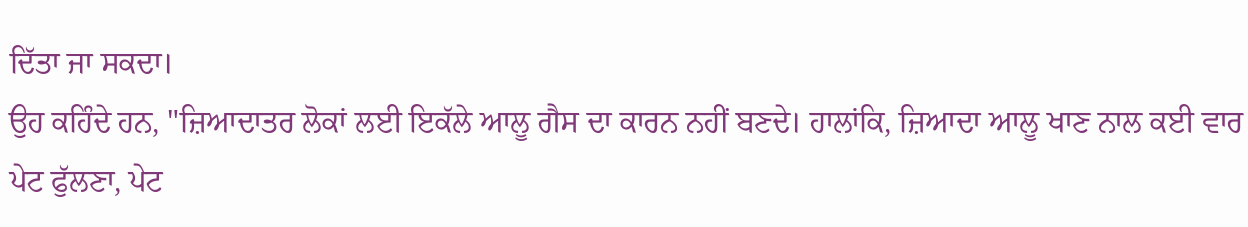ਦਿੱਤਾ ਜਾ ਸਕਦਾ।
ਉਹ ਕਹਿੰਦੇ ਹਨ, "ਜ਼ਿਆਦਾਤਰ ਲੋਕਾਂ ਲਈ ਇਕੱਲੇ ਆਲੂ ਗੈਸ ਦਾ ਕਾਰਨ ਨਹੀਂ ਬਣਦੇ। ਹਾਲਾਂਕਿ, ਜ਼ਿਆਦਾ ਆਲੂ ਖਾਣ ਨਾਲ ਕਈ ਵਾਰ ਪੇਟ ਫੁੱਲਣਾ, ਪੇਟ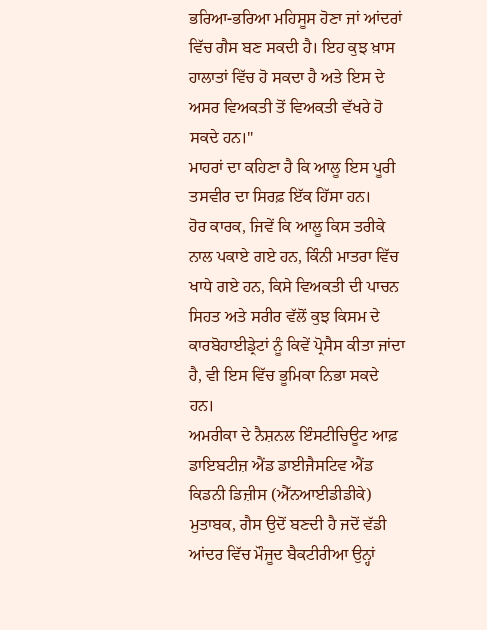ਭਰਿਆ-ਭਰਿਆ ਮਹਿਸੂਸ ਹੋਣਾ ਜਾਂ ਆਂਦਰਾਂ ਵਿੱਚ ਗੈਸ ਬਣ ਸਕਦੀ ਹੈ। ਇਹ ਕੁਝ ਖ਼ਾਸ ਹਾਲਾਤਾਂ ਵਿੱਚ ਹੋ ਸਕਦਾ ਹੈ ਅਤੇ ਇਸ ਦੇ ਅਸਰ ਵਿਅਕਤੀ ਤੋਂ ਵਿਅਕਤੀ ਵੱਖਰੇ ਹੋ ਸਕਦੇ ਹਨ।"
ਮਾਹਰਾਂ ਦਾ ਕਹਿਣਾ ਹੈ ਕਿ ਆਲੂ ਇਸ ਪੂਰੀ ਤਸਵੀਰ ਦਾ ਸਿਰਫ਼ ਇੱਕ ਹਿੱਸਾ ਹਨ।
ਹੋਰ ਕਾਰਕ, ਜਿਵੇਂ ਕਿ ਆਲੂ ਕਿਸ ਤਰੀਕੇ ਨਾਲ ਪਕਾਏ ਗਏ ਹਨ, ਕਿੰਨੀ ਮਾਤਰਾ ਵਿੱਚ ਖਾਧੇ ਗਏ ਹਨ, ਕਿਸੇ ਵਿਅਕਤੀ ਦੀ ਪਾਚਨ ਸਿਹਤ ਅਤੇ ਸਰੀਰ ਵੱਲੋਂ ਕੁਝ ਕਿਸਮ ਦੇ ਕਾਰਬੋਹਾਈਡ੍ਰੇਟਾਂ ਨੂੰ ਕਿਵੇਂ ਪ੍ਰੋਸੈਸ ਕੀਤਾ ਜਾਂਦਾ ਹੈ, ਵੀ ਇਸ ਵਿੱਚ ਭੂਮਿਕਾ ਨਿਭਾ ਸਕਦੇ ਹਨ।
ਅਮਰੀਕਾ ਦੇ ਨੈਸ਼ਨਲ ਇੰਸਟੀਚਿਊਟ ਆਫ਼ ਡਾਇਬਟੀਜ਼ ਐਂਡ ਡਾਈਜੈਸਟਿਵ ਐਂਡ ਕਿਡਨੀ ਡਿਜ਼ੀਸ (ਐੱਨਆਈਡੀਡੀਕੇ) ਮੁਤਾਬਕ, ਗੈਸ ਉਦੋਂ ਬਣਦੀ ਹੈ ਜਦੋਂ ਵੱਡੀ ਆਂਦਰ ਵਿੱਚ ਮੌਜੂਦ ਬੈਕਟੀਰੀਆ ਉਨ੍ਹਾਂ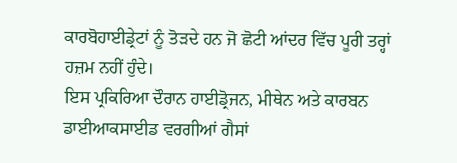ਕਾਰਬੋਹਾਈਡ੍ਰੇਟਾਂ ਨੂੰ ਤੋੜਦੇ ਹਨ ਜੋ ਛੋਟੀ ਆਂਦਰ ਵਿੱਚ ਪੂਰੀ ਤਰ੍ਹਾਂ ਹਜ਼ਮ ਨਹੀਂ ਹੁੰਦੇ।
ਇਸ ਪ੍ਰਕਿਰਿਆ ਦੌਰਾਨ ਹਾਈਡ੍ਰੋਜਨ, ਮੀਥੇਨ ਅਤੇ ਕਾਰਬਨ ਡਾਈਆਕਸਾਈਡ ਵਰਗੀਆਂ ਗੈਸਾਂ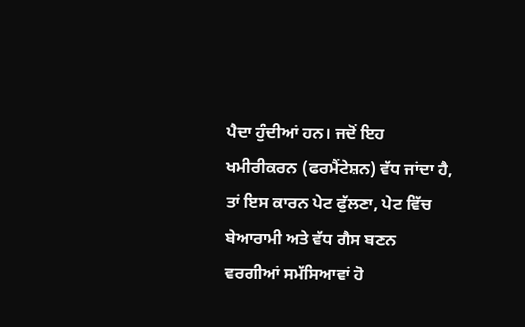ਪੈਦਾ ਹੁੰਦੀਆਂ ਹਨ। ਜਦੋਂ ਇਹ ਖਮੀਰੀਕਰਨ (ਫਰਮੈਂਟੇਸ਼ਨ) ਵੱਧ ਜਾਂਦਾ ਹੈ, ਤਾਂ ਇਸ ਕਾਰਨ ਪੇਟ ਫੁੱਲਣਾ, ਪੇਟ ਵਿੱਚ ਬੇਆਰਾਮੀ ਅਤੇ ਵੱਧ ਗੈਸ ਬਣਨ ਵਰਗੀਆਂ ਸਮੱਸਿਆਵਾਂ ਹੋ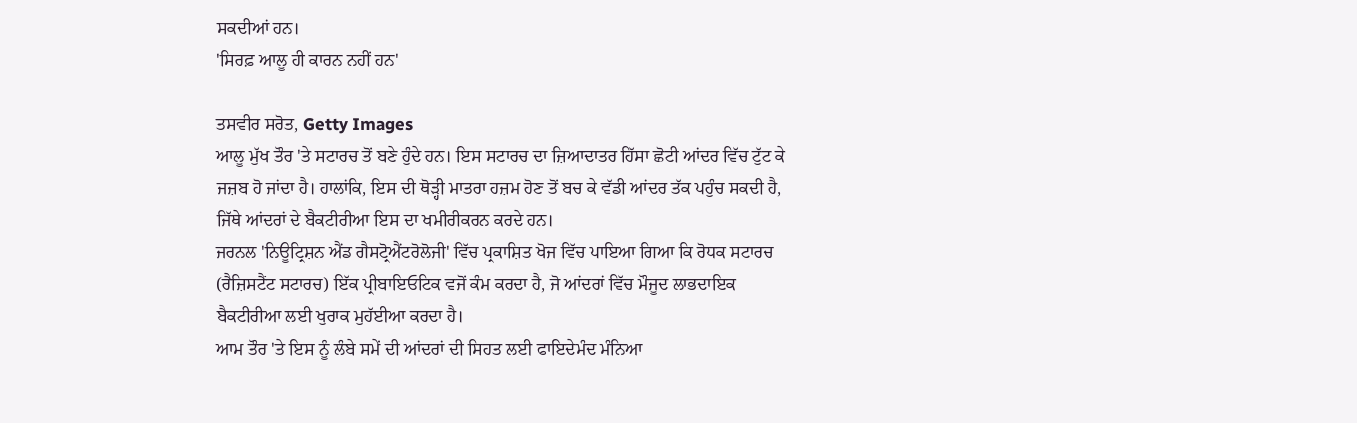ਸਕਦੀਆਂ ਹਨ।
'ਸਿਰਫ਼ ਆਲੂ ਹੀ ਕਾਰਨ ਨਹੀਂ ਹਨ'

ਤਸਵੀਰ ਸਰੋਤ, Getty Images
ਆਲੂ ਮੁੱਖ ਤੌਰ 'ਤੇ ਸਟਾਰਚ ਤੋਂ ਬਣੇ ਹੁੰਦੇ ਹਨ। ਇਸ ਸਟਾਰਚ ਦਾ ਜ਼ਿਆਦਾਤਰ ਹਿੱਸਾ ਛੋਟੀ ਆਂਦਰ ਵਿੱਚ ਟੁੱਟ ਕੇ ਜਜ਼ਬ ਹੋ ਜਾਂਦਾ ਹੈ। ਹਾਲਾਂਕਿ, ਇਸ ਦੀ ਥੋੜ੍ਹੀ ਮਾਤਰਾ ਹਜ਼ਮ ਹੋਣ ਤੋਂ ਬਚ ਕੇ ਵੱਡੀ ਆਂਦਰ ਤੱਕ ਪਹੁੰਚ ਸਕਦੀ ਹੈ, ਜਿੱਥੇ ਆਂਦਰਾਂ ਦੇ ਬੈਕਟੀਰੀਆ ਇਸ ਦਾ ਖਮੀਰੀਕਰਨ ਕਰਦੇ ਹਨ।
ਜਰਨਲ 'ਨਿਊਟ੍ਰਿਸ਼ਨ ਐਂਡ ਗੈਸਟ੍ਰੋਐਂਟਰੋਲੋਜੀ' ਵਿੱਚ ਪ੍ਰਕਾਸ਼ਿਤ ਖੋਜ ਵਿੱਚ ਪਾਇਆ ਗਿਆ ਕਿ ਰੋਧਕ ਸਟਾਰਚ (ਰੈਜ਼ਿਸਟੈਂਟ ਸਟਾਰਚ) ਇੱਕ ਪ੍ਰੀਬਾਇਓਟਿਕ ਵਜੋਂ ਕੰਮ ਕਰਦਾ ਹੈ, ਜੋ ਆਂਦਰਾਂ ਵਿੱਚ ਮੌਜੂਦ ਲਾਭਦਾਇਕ ਬੈਕਟੀਰੀਆ ਲਈ ਖੁਰਾਕ ਮੁਹੱਈਆ ਕਰਦਾ ਹੈ।
ਆਮ ਤੌਰ 'ਤੇ ਇਸ ਨੂੰ ਲੰਬੇ ਸਮੇਂ ਦੀ ਆਂਦਰਾਂ ਦੀ ਸਿਹਤ ਲਈ ਫਾਇਦੇਮੰਦ ਮੰਨਿਆ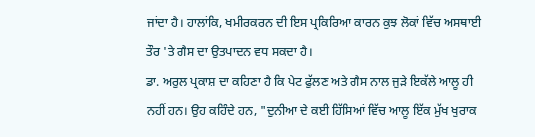ਜਾਂਦਾ ਹੈ। ਹਾਲਾਂਕਿ, ਖਮੀਰਕਰਨ ਦੀ ਇਸ ਪ੍ਰਕਿਰਿਆ ਕਾਰਨ ਕੁਝ ਲੋਕਾਂ ਵਿੱਚ ਅਸਥਾਈ ਤੌਰ 'ਤੇ ਗੈਸ ਦਾ ਉਤਪਾਦਨ ਵਧ ਸਕਦਾ ਹੈ।
ਡਾ. ਅਰੁਲ ਪ੍ਰਕਾਸ਼ ਦਾ ਕਹਿਣਾ ਹੈ ਕਿ ਪੇਟ ਫੁੱਲਣ ਅਤੇ ਗੈਸ ਨਾਲ ਜੁੜੇ ਇਕੱਲੇ ਆਲੂ ਹੀ ਨਹੀਂ ਹਨ। ਉਹ ਕਹਿੰਦੇ ਹਨ, "ਦੁਨੀਆ ਦੇ ਕਈ ਹਿੱਸਿਆਂ ਵਿੱਚ ਆਲੂ ਇੱਕ ਮੁੱਖ ਖੁਰਾਕ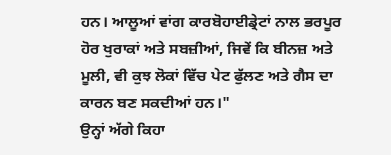ਹਨ। ਆਲੂਆਂ ਵਾਂਗ ਕਾਰਬੋਹਾਈਡ੍ਰੇਟਾਂ ਨਾਲ ਭਰਪੂਰ ਹੋਰ ਖੁਰਾਕਾਂ ਅਤੇ ਸਬਜ਼ੀਆਂ, ਜਿਵੇਂ ਕਿ ਬੀਨਜ਼ ਅਤੇ ਮੂਲੀ, ਵੀ ਕੁਝ ਲੋਕਾਂ ਵਿੱਚ ਪੇਟ ਫੁੱਲਣ ਅਤੇ ਗੈਸ ਦਾ ਕਾਰਨ ਬਣ ਸਕਦੀਆਂ ਹਨ।"
ਉਨ੍ਹਾਂ ਅੱਗੇ ਕਿਹਾ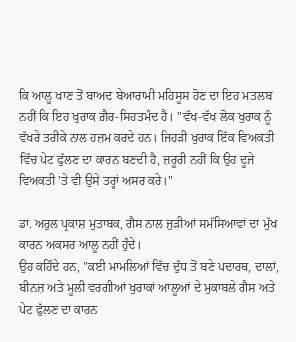ਕਿ ਆਲੂ ਖਾਣ ਤੋਂ ਬਾਅਦ ਬੇਆਰਾਮੀ ਮਹਿਸੂਸ ਹੋਣ ਦਾ ਇਹ ਮਤਲਬ ਨਹੀਂ ਕਿ ਇਹ ਖੁਰਾਕ ਗ਼ੈਰ-ਸਿਹਤਮੰਦ ਹੈ। "ਵੱਖ-ਵੱਖ ਲੋਕ ਖੁਰਾਕ ਨੂੰ ਵੱਖਰੇ ਤਰੀਕੇ ਨਾਲ ਹਜ਼ਮ ਕਰਦੇ ਹਨ। ਜਿਹੜੀ ਖੁਰਾਕ ਇੱਕ ਵਿਅਕਤੀ ਵਿੱਚ ਪੇਟ ਫੁੱਲਣ ਦਾ ਕਾਰਨ ਬਣਦੀ ਹੈ, ਜ਼ਰੂਰੀ ਨਹੀਂ ਕਿ ਉਹ ਦੂਜੇ ਵਿਅਕਤੀ 'ਤੇ ਵੀ ਉਸੇ ਤਰ੍ਹਾਂ ਅਸਰ ਕਰੇ।"

ਡਾ. ਅਰੁਲ ਪ੍ਰਕਾਸ਼ ਮੁਤਾਬਕ, ਗੈਸ ਨਾਲ ਜੁੜੀਆਂ ਸਮੱਸਿਆਵਾਂ ਦਾ ਮੁੱਖ ਕਾਰਨ ਅਕਸਰ ਆਲੂ ਨਹੀਂ ਹੁੰਦੇ।
ਉਹ ਕਹਿੰਦੇ ਹਨ, "ਕਈ ਮਾਮਲਿਆਂ ਵਿੱਚ ਦੁੱਧ ਤੋਂ ਬਣੇ ਪਦਾਰਥ, ਦਾਲਾਂ, ਬੀਨਜ਼ ਅਤੇ ਮੂਲੀ ਵਰਗੀਆਂ ਖੁਰਾਕਾਂ ਆਲੂਆਂ ਦੇ ਮੁਕਾਬਲੇ ਗੈਸ ਅਤੇ ਪੇਟ ਫੁੱਲਣ ਦਾ ਕਾਰਨ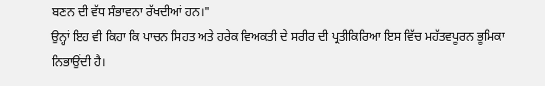ਬਣਨ ਦੀ ਵੱਧ ਸੰਭਾਵਨਾ ਰੱਖਦੀਆਂ ਹਨ।"
ਉਨ੍ਹਾਂ ਇਹ ਵੀ ਕਿਹਾ ਕਿ ਪਾਚਨ ਸਿਹਤ ਅਤੇ ਹਰੇਕ ਵਿਅਕਤੀ ਦੇ ਸਰੀਰ ਦੀ ਪ੍ਰਤੀਕਿਰਿਆ ਇਸ ਵਿੱਚ ਮਹੱਤਵਪੂਰਨ ਭੂਮਿਕਾ ਨਿਭਾਉਂਦੀ ਹੈ।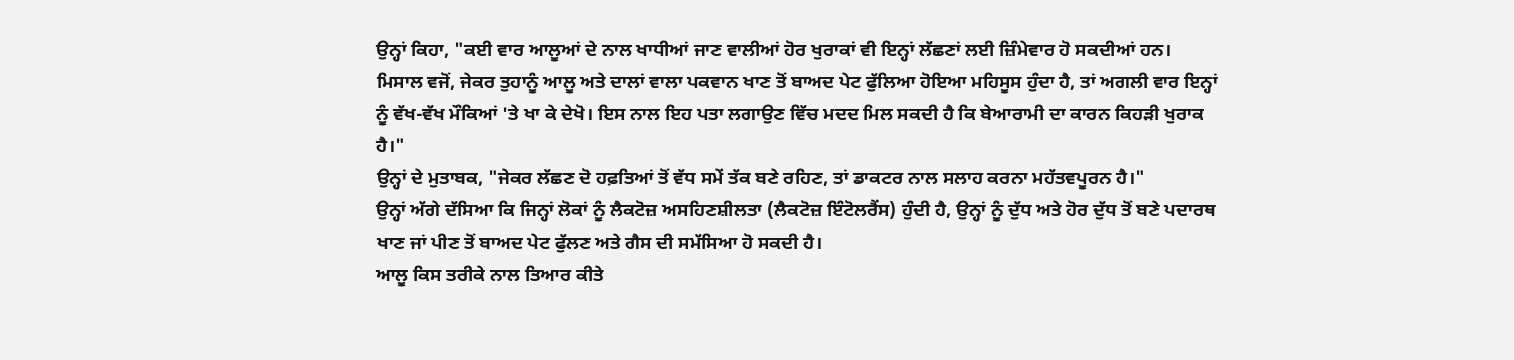ਉਨ੍ਹਾਂ ਕਿਹਾ, "ਕਈ ਵਾਰ ਆਲੂਆਂ ਦੇ ਨਾਲ ਖਾਧੀਆਂ ਜਾਣ ਵਾਲੀਆਂ ਹੋਰ ਖੁਰਾਕਾਂ ਵੀ ਇਨ੍ਹਾਂ ਲੱਛਣਾਂ ਲਈ ਜ਼ਿੰਮੇਵਾਰ ਹੋ ਸਕਦੀਆਂ ਹਨ। ਮਿਸਾਲ ਵਜੋਂ, ਜੇਕਰ ਤੁਹਾਨੂੰ ਆਲੂ ਅਤੇ ਦਾਲਾਂ ਵਾਲਾ ਪਕਵਾਨ ਖਾਣ ਤੋਂ ਬਾਅਦ ਪੇਟ ਫੁੱਲਿਆ ਹੋਇਆ ਮਹਿਸੂਸ ਹੁੰਦਾ ਹੈ, ਤਾਂ ਅਗਲੀ ਵਾਰ ਇਨ੍ਹਾਂ ਨੂੰ ਵੱਖ-ਵੱਖ ਮੌਕਿਆਂ 'ਤੇ ਖਾ ਕੇ ਦੇਖੋ। ਇਸ ਨਾਲ ਇਹ ਪਤਾ ਲਗਾਉਣ ਵਿੱਚ ਮਦਦ ਮਿਲ ਸਕਦੀ ਹੈ ਕਿ ਬੇਆਰਾਮੀ ਦਾ ਕਾਰਨ ਕਿਹੜੀ ਖੁਰਾਕ ਹੈ।"
ਉਨ੍ਹਾਂ ਦੇ ਮੁਤਾਬਕ, "ਜੇਕਰ ਲੱਛਣ ਦੋ ਹਫ਼ਤਿਆਂ ਤੋਂ ਵੱਧ ਸਮੇਂ ਤੱਕ ਬਣੇ ਰਹਿਣ, ਤਾਂ ਡਾਕਟਰ ਨਾਲ ਸਲਾਹ ਕਰਨਾ ਮਹੱਤਵਪੂਰਨ ਹੈ।"
ਉਨ੍ਹਾਂ ਅੱਗੇ ਦੱਸਿਆ ਕਿ ਜਿਨ੍ਹਾਂ ਲੋਕਾਂ ਨੂੰ ਲੈਕਟੋਜ਼ ਅਸਹਿਣਸ਼ੀਲਤਾ (ਲੈਕਟੋਜ਼ ਇੰਟੋਲਰੈਂਸ) ਹੁੰਦੀ ਹੈ, ਉਨ੍ਹਾਂ ਨੂੰ ਦੁੱਧ ਅਤੇ ਹੋਰ ਦੁੱਧ ਤੋਂ ਬਣੇ ਪਦਾਰਥ ਖਾਣ ਜਾਂ ਪੀਣ ਤੋਂ ਬਾਅਦ ਪੇਟ ਫੁੱਲਣ ਅਤੇ ਗੈਸ ਦੀ ਸਮੱਸਿਆ ਹੋ ਸਕਦੀ ਹੈ।
ਆਲੂ ਕਿਸ ਤਰੀਕੇ ਨਾਲ ਤਿਆਰ ਕੀਤੇ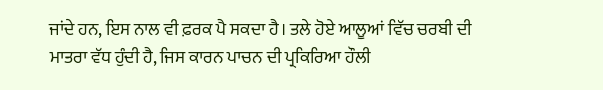ਜਾਂਦੇ ਹਨ, ਇਸ ਨਾਲ ਵੀ ਫ਼ਰਕ ਪੈ ਸਕਦਾ ਹੈ। ਤਲੇ ਹੋਏ ਆਲੂਆਂ ਵਿੱਚ ਚਰਬੀ ਦੀ ਮਾਤਰਾ ਵੱਧ ਹੁੰਦੀ ਹੈ, ਜਿਸ ਕਾਰਨ ਪਾਚਨ ਦੀ ਪ੍ਰਕਿਰਿਆ ਹੌਲੀ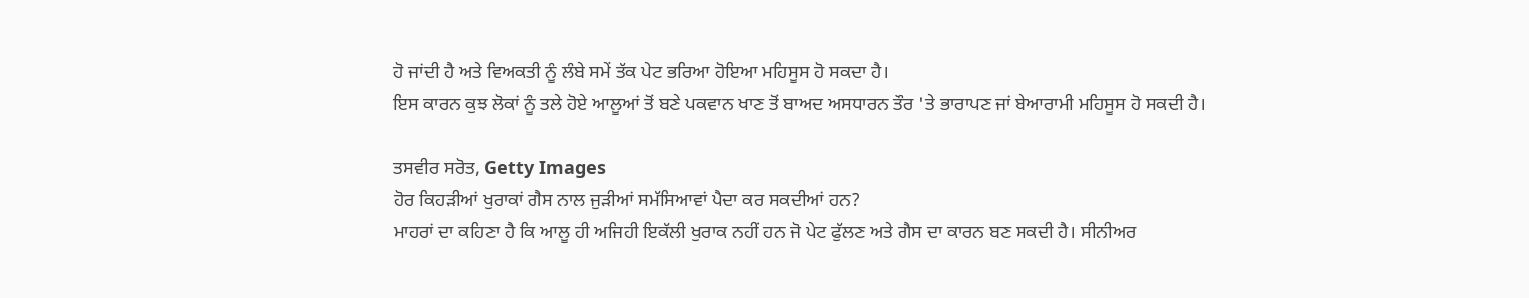ਹੋ ਜਾਂਦੀ ਹੈ ਅਤੇ ਵਿਅਕਤੀ ਨੂੰ ਲੰਬੇ ਸਮੇਂ ਤੱਕ ਪੇਟ ਭਰਿਆ ਹੋਇਆ ਮਹਿਸੂਸ ਹੋ ਸਕਦਾ ਹੈ।
ਇਸ ਕਾਰਨ ਕੁਝ ਲੋਕਾਂ ਨੂੰ ਤਲੇ ਹੋਏ ਆਲੂਆਂ ਤੋਂ ਬਣੇ ਪਕਵਾਨ ਖਾਣ ਤੋਂ ਬਾਅਦ ਅਸਧਾਰਨ ਤੌਰ 'ਤੇ ਭਾਰਾਪਣ ਜਾਂ ਬੇਆਰਾਮੀ ਮਹਿਸੂਸ ਹੋ ਸਕਦੀ ਹੈ।

ਤਸਵੀਰ ਸਰੋਤ, Getty Images
ਹੋਰ ਕਿਹੜੀਆਂ ਖੁਰਾਕਾਂ ਗੈਸ ਨਾਲ ਜੁੜੀਆਂ ਸਮੱਸਿਆਵਾਂ ਪੈਦਾ ਕਰ ਸਕਦੀਆਂ ਹਨ?
ਮਾਹਰਾਂ ਦਾ ਕਹਿਣਾ ਹੈ ਕਿ ਆਲੂ ਹੀ ਅਜਿਹੀ ਇਕੱਲੀ ਖੁਰਾਕ ਨਹੀਂ ਹਨ ਜੋ ਪੇਟ ਫੁੱਲਣ ਅਤੇ ਗੈਸ ਦਾ ਕਾਰਨ ਬਣ ਸਕਦੀ ਹੈ। ਸੀਨੀਅਰ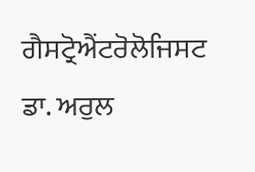ਗੈਸਟ੍ਰੋਐਂਟਰੋਲੋਜਿਸਟ ਡਾ. ਅਰੁਲ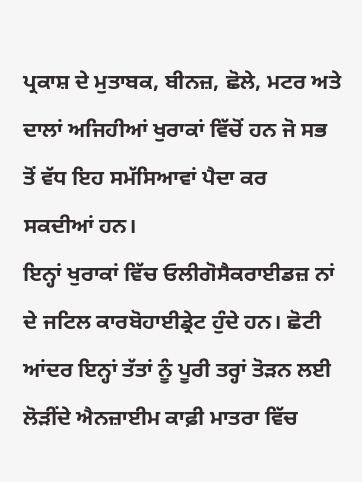ਪ੍ਰਕਾਸ਼ ਦੇ ਮੁਤਾਬਕ, ਬੀਨਜ਼, ਛੋਲੇ, ਮਟਰ ਅਤੇ ਦਾਲਾਂ ਅਜਿਹੀਆਂ ਖੁਰਾਕਾਂ ਵਿੱਚੋਂ ਹਨ ਜੋ ਸਭ ਤੋਂ ਵੱਧ ਇਹ ਸਮੱਸਿਆਵਾਂ ਪੈਦਾ ਕਰ ਸਕਦੀਆਂ ਹਨ।
ਇਨ੍ਹਾਂ ਖੁਰਾਕਾਂ ਵਿੱਚ ਓਲੀਗੋਸੈਕਰਾਈਡਜ਼ ਨਾਂ ਦੇ ਜਟਿਲ ਕਾਰਬੋਹਾਈਡ੍ਰੇਟ ਹੁੰਦੇ ਹਨ। ਛੋਟੀ ਆਂਦਰ ਇਨ੍ਹਾਂ ਤੱਤਾਂ ਨੂੰ ਪੂਰੀ ਤਰ੍ਹਾਂ ਤੋੜਨ ਲਈ ਲੋੜੀਂਦੇ ਐਨਜ਼ਾਈਮ ਕਾਫ਼ੀ ਮਾਤਰਾ ਵਿੱਚ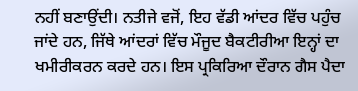ਨਹੀਂ ਬਣਾਉਂਦੀ। ਨਤੀਜੇ ਵਜੋਂ, ਇਹ ਵੱਡੀ ਆਂਦਰ ਵਿੱਚ ਪਹੁੰਚ ਜਾਂਦੇ ਹਨ, ਜਿੱਥੇ ਆਂਦਰਾਂ ਵਿੱਚ ਮੌਜੂਦ ਬੈਕਟੀਰੀਆ ਇਨ੍ਹਾਂ ਦਾ ਖਮੀਰੀਕਰਨ ਕਰਦੇ ਹਨ। ਇਸ ਪ੍ਰਕਿਰਿਆ ਦੌਰਾਨ ਗੈਸ ਪੈਦਾ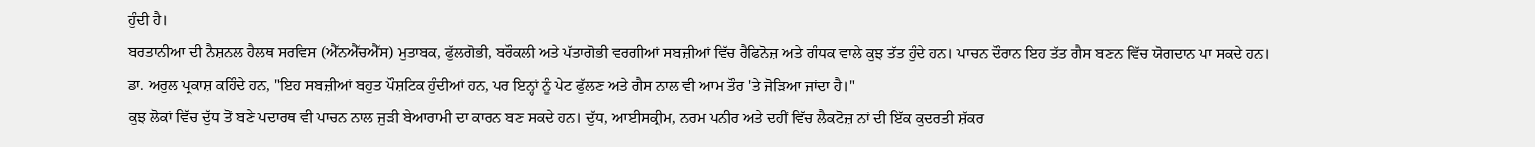ਹੁੰਦੀ ਹੈ।
ਬਰਤਾਨੀਆ ਦੀ ਨੈਸ਼ਨਲ ਹੈਲਥ ਸਰਵਿਸ (ਐੱਨਐੱਚਐੱਸ) ਮੁਤਾਬਕ, ਫੁੱਲਗੋਭੀ, ਬਰੌਕਲੀ ਅਤੇ ਪੱਤਾਗੋਭੀ ਵਰਗੀਆਂ ਸਬਜ਼ੀਆਂ ਵਿੱਚ ਰੈਫਿਨੋਜ਼ ਅਤੇ ਗੰਧਕ ਵਾਲੇ ਕੁਝ ਤੱਤ ਹੁੰਦੇ ਹਨ। ਪਾਚਨ ਦੌਰਾਨ ਇਹ ਤੱਤ ਗੈਸ ਬਣਨ ਵਿੱਚ ਯੋਗਦਾਨ ਪਾ ਸਕਦੇ ਹਨ।
ਡਾ. ਅਰੁਲ ਪ੍ਰਕਾਸ਼ ਕਹਿੰਦੇ ਹਨ, "ਇਹ ਸਬਜ਼ੀਆਂ ਬਹੁਤ ਪੌਸ਼ਟਿਕ ਹੁੰਦੀਆਂ ਹਨ, ਪਰ ਇਨ੍ਹਾਂ ਨੂੰ ਪੇਟ ਫੁੱਲਣ ਅਤੇ ਗੈਸ ਨਾਲ ਵੀ ਆਮ ਤੌਰ 'ਤੇ ਜੋੜਿਆ ਜਾਂਦਾ ਹੈ।"
ਕੁਝ ਲੋਕਾਂ ਵਿੱਚ ਦੁੱਧ ਤੋਂ ਬਣੇ ਪਦਾਰਥ ਵੀ ਪਾਚਨ ਨਾਲ ਜੁੜੀ ਬੇਆਰਾਮੀ ਦਾ ਕਾਰਨ ਬਣ ਸਕਦੇ ਹਨ। ਦੁੱਧ, ਆਈਸਕ੍ਰੀਮ, ਨਰਮ ਪਨੀਰ ਅਤੇ ਦਹੀਂ ਵਿੱਚ ਲੈਕਟੋਜ਼ ਨਾਂ ਦੀ ਇੱਕ ਕੁਦਰਤੀ ਸ਼ੱਕਰ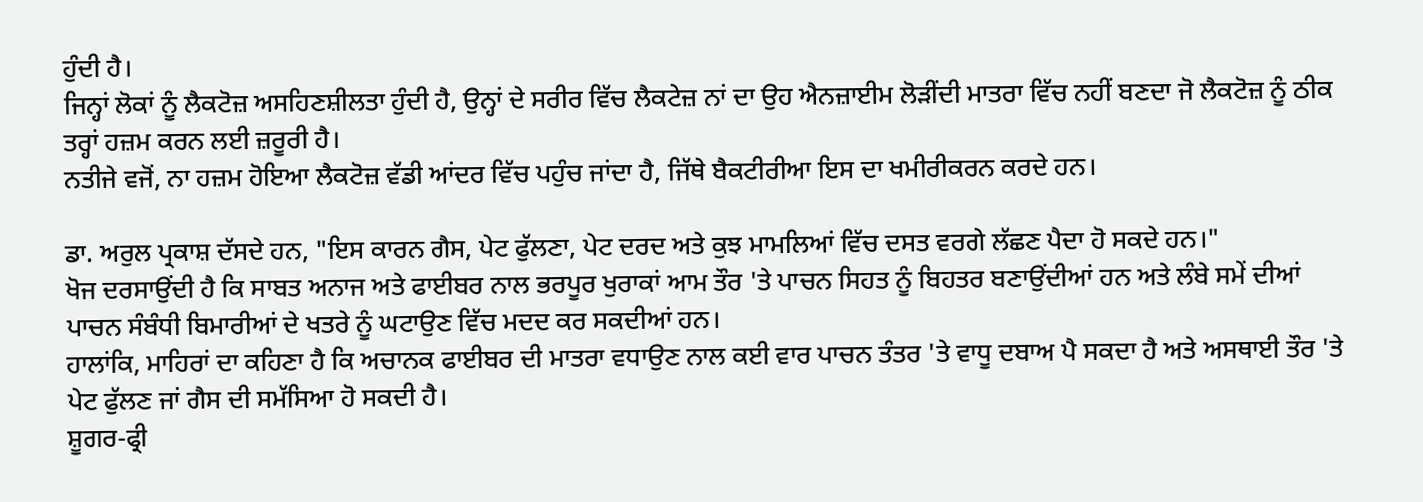ਹੁੰਦੀ ਹੈ।
ਜਿਨ੍ਹਾਂ ਲੋਕਾਂ ਨੂੰ ਲੈਕਟੋਜ਼ ਅਸਹਿਣਸ਼ੀਲਤਾ ਹੁੰਦੀ ਹੈ, ਉਨ੍ਹਾਂ ਦੇ ਸਰੀਰ ਵਿੱਚ ਲੈਕਟੇਜ਼ ਨਾਂ ਦਾ ਉਹ ਐਨਜ਼ਾਈਮ ਲੋੜੀਂਦੀ ਮਾਤਰਾ ਵਿੱਚ ਨਹੀਂ ਬਣਦਾ ਜੋ ਲੈਕਟੋਜ਼ ਨੂੰ ਠੀਕ ਤਰ੍ਹਾਂ ਹਜ਼ਮ ਕਰਨ ਲਈ ਜ਼ਰੂਰੀ ਹੈ।
ਨਤੀਜੇ ਵਜੋਂ, ਨਾ ਹਜ਼ਮ ਹੋਇਆ ਲੈਕਟੋਜ਼ ਵੱਡੀ ਆਂਦਰ ਵਿੱਚ ਪਹੁੰਚ ਜਾਂਦਾ ਹੈ, ਜਿੱਥੇ ਬੈਕਟੀਰੀਆ ਇਸ ਦਾ ਖਮੀਰੀਕਰਨ ਕਰਦੇ ਹਨ।

ਡਾ. ਅਰੁਲ ਪ੍ਰਕਾਸ਼ ਦੱਸਦੇ ਹਨ, "ਇਸ ਕਾਰਨ ਗੈਸ, ਪੇਟ ਫੁੱਲਣਾ, ਪੇਟ ਦਰਦ ਅਤੇ ਕੁਝ ਮਾਮਲਿਆਂ ਵਿੱਚ ਦਸਤ ਵਰਗੇ ਲੱਛਣ ਪੈਦਾ ਹੋ ਸਕਦੇ ਹਨ।"
ਖੋਜ ਦਰਸਾਉਂਦੀ ਹੈ ਕਿ ਸਾਬਤ ਅਨਾਜ ਅਤੇ ਫਾਈਬਰ ਨਾਲ ਭਰਪੂਰ ਖੁਰਾਕਾਂ ਆਮ ਤੌਰ 'ਤੇ ਪਾਚਨ ਸਿਹਤ ਨੂੰ ਬਿਹਤਰ ਬਣਾਉਂਦੀਆਂ ਹਨ ਅਤੇ ਲੰਬੇ ਸਮੇਂ ਦੀਆਂ ਪਾਚਨ ਸੰਬੰਧੀ ਬਿਮਾਰੀਆਂ ਦੇ ਖਤਰੇ ਨੂੰ ਘਟਾਉਣ ਵਿੱਚ ਮਦਦ ਕਰ ਸਕਦੀਆਂ ਹਨ।
ਹਾਲਾਂਕਿ, ਮਾਹਿਰਾਂ ਦਾ ਕਹਿਣਾ ਹੈ ਕਿ ਅਚਾਨਕ ਫਾਈਬਰ ਦੀ ਮਾਤਰਾ ਵਧਾਉਣ ਨਾਲ ਕਈ ਵਾਰ ਪਾਚਨ ਤੰਤਰ 'ਤੇ ਵਾਧੂ ਦਬਾਅ ਪੈ ਸਕਦਾ ਹੈ ਅਤੇ ਅਸਥਾਈ ਤੌਰ 'ਤੇ ਪੇਟ ਫੁੱਲਣ ਜਾਂ ਗੈਸ ਦੀ ਸਮੱਸਿਆ ਹੋ ਸਕਦੀ ਹੈ।
ਸ਼ੂਗਰ-ਫ੍ਰੀ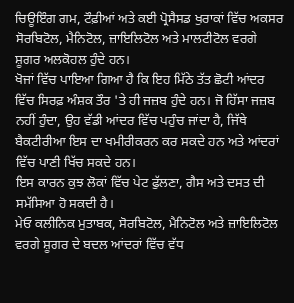ਚਿਊਇੰਗ ਗਮ, ਟੌਫ਼ੀਆਂ ਅਤੇ ਕਈ ਪ੍ਰੋਸੈਸਡ ਖੁਰਾਕਾਂ ਵਿੱਚ ਅਕਸਰ ਸੋਰਬਿਟੋਲ, ਮੈਨਿਟੋਲ, ਜ਼ਾਇਲਿਟੋਲ ਅਤੇ ਮਾਲਟੀਟੋਲ ਵਰਗੇ ਸ਼ੂਗਰ ਅਲਕੋਹਲ ਹੁੰਦੇ ਹਨ।
ਖੋਜਾਂ ਵਿੱਚ ਪਾਇਆ ਗਿਆ ਹੈ ਕਿ ਇਹ ਮਿੱਠੇ ਤੱਤ ਛੋਟੀ ਆਂਦਰ ਵਿੱਚ ਸਿਰਫ਼ ਅੰਸ਼ਕ ਤੌਰ 'ਤੇ ਹੀ ਜਜ਼ਬ ਹੁੰਦੇ ਹਨ। ਜੋ ਹਿੱਸਾ ਜਜ਼ਬ ਨਹੀਂ ਹੁੰਦਾ, ਉਹ ਵੱਡੀ ਆਂਦਰ ਵਿੱਚ ਪਹੁੰਚ ਜਾਂਦਾ ਹੈ, ਜਿੱਥੇ ਬੈਕਟੀਰੀਆ ਇਸ ਦਾ ਖਮੀਰੀਕਰਨ ਕਰ ਸਕਦੇ ਹਨ ਅਤੇ ਆਂਦਰਾਂ ਵਿੱਚ ਪਾਣੀ ਖਿੱਚ ਸਕਦੇ ਹਨ।
ਇਸ ਕਾਰਨ ਕੁਝ ਲੋਕਾਂ ਵਿੱਚ ਪੇਟ ਫੁੱਲਣਾ, ਗੈਸ ਅਤੇ ਦਸਤ ਦੀ ਸਮੱਸਿਆ ਹੋ ਸਕਦੀ ਹੈ।
ਮੇਓ ਕਲੀਨਿਕ ਮੁਤਾਬਕ, ਸੋਰਬਿਟੋਲ, ਮੈਨਿਟੋਲ ਅਤੇ ਜ਼ਾਇਲਿਟੋਲ ਵਰਗੇ ਸ਼ੂਗਰ ਦੇ ਬਦਲ ਆਂਦਰਾਂ ਵਿੱਚ ਵੱਧ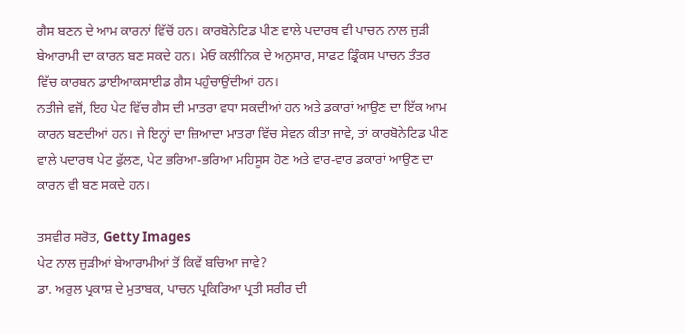ਗੈਸ ਬਣਨ ਦੇ ਆਮ ਕਾਰਨਾਂ ਵਿੱਚੋਂ ਹਨ। ਕਾਰਬੋਨੇਟਿਡ ਪੀਣ ਵਾਲੇ ਪਦਾਰਥ ਵੀ ਪਾਚਨ ਨਾਲ ਜੁੜੀ ਬੇਆਰਾਮੀ ਦਾ ਕਾਰਨ ਬਣ ਸਕਦੇ ਹਨ। ਮੇਓ ਕਲੀਨਿਕ ਦੇ ਅਨੁਸਾਰ, ਸਾਫਟ ਡ੍ਰਿੰਕਸ ਪਾਚਨ ਤੰਤਰ ਵਿੱਚ ਕਾਰਬਨ ਡਾਈਆਕਸਾਈਡ ਗੈਸ ਪਹੁੰਚਾਉਂਦੀਆਂ ਹਨ।
ਨਤੀਜੇ ਵਜੋਂ, ਇਹ ਪੇਟ ਵਿੱਚ ਗੈਸ ਦੀ ਮਾਤਰਾ ਵਧਾ ਸਕਦੀਆਂ ਹਨ ਅਤੇ ਡਕਾਰਾਂ ਆਉਣ ਦਾ ਇੱਕ ਆਮ ਕਾਰਨ ਬਣਦੀਆਂ ਹਨ। ਜੇ ਇਨ੍ਹਾਂ ਦਾ ਜ਼ਿਆਦਾ ਮਾਤਰਾ ਵਿੱਚ ਸੇਵਨ ਕੀਤਾ ਜਾਵੇ, ਤਾਂ ਕਾਰਬੋਨੇਟਿਡ ਪੀਣ ਵਾਲੇ ਪਦਾਰਥ ਪੇਟ ਫੁੱਲਣ, ਪੇਟ ਭਰਿਆ-ਭਰਿਆ ਮਹਿਸੂਸ ਹੋਣ ਅਤੇ ਵਾਰ-ਵਾਰ ਡਕਾਰਾਂ ਆਉਣ ਦਾ ਕਾਰਨ ਵੀ ਬਣ ਸਕਦੇ ਹਨ।

ਤਸਵੀਰ ਸਰੋਤ, Getty Images
ਪੇਟ ਨਾਲ ਜੁੜੀਆਂ ਬੇਆਰਾਮੀਆਂ ਤੋਂ ਕਿਵੇਂ ਬਚਿਆ ਜਾਵੇ?
ਡਾ. ਅਰੁਲ ਪ੍ਰਕਾਸ਼ ਦੇ ਮੁਤਾਬਕ, ਪਾਚਨ ਪ੍ਰਕਿਰਿਆ ਪ੍ਰਤੀ ਸਰੀਰ ਦੀ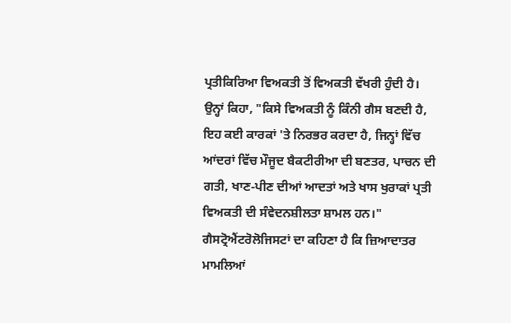ਪ੍ਰਤੀਕਿਰਿਆ ਵਿਅਕਤੀ ਤੋਂ ਵਿਅਕਤੀ ਵੱਖਰੀ ਹੁੰਦੀ ਹੈ।
ਉਨ੍ਹਾਂ ਕਿਹਾ, "ਕਿਸੇ ਵਿਅਕਤੀ ਨੂੰ ਕਿੰਨੀ ਗੈਸ ਬਣਦੀ ਹੈ, ਇਹ ਕਈ ਕਾਰਕਾਂ 'ਤੇ ਨਿਰਭਰ ਕਰਦਾ ਹੈ, ਜਿਨ੍ਹਾਂ ਵਿੱਚ ਆਂਦਰਾਂ ਵਿੱਚ ਮੌਜੂਦ ਬੈਕਟੀਰੀਆ ਦੀ ਬਣਤਰ, ਪਾਚਨ ਦੀ ਗਤੀ, ਖਾਣ-ਪੀਣ ਦੀਆਂ ਆਦਤਾਂ ਅਤੇ ਖਾਸ ਖੁਰਾਕਾਂ ਪ੍ਰਤੀ ਵਿਅਕਤੀ ਦੀ ਸੰਵੇਦਨਸ਼ੀਲਤਾ ਸ਼ਾਮਲ ਹਨ।"
ਗੈਸਟ੍ਰੋਐਂਟਰੋਲੋਜਿਸਟਾਂ ਦਾ ਕਹਿਣਾ ਹੈ ਕਿ ਜ਼ਿਆਦਾਤਰ ਮਾਮਲਿਆਂ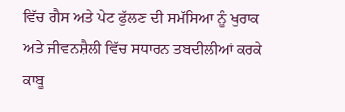ਵਿੱਚ ਗੈਸ ਅਤੇ ਪੇਟ ਫੁੱਲਣ ਦੀ ਸਮੱਸਿਆ ਨੂੰ ਖੁਰਾਕ ਅਤੇ ਜੀਵਨਸ਼ੈਲੀ ਵਿੱਚ ਸਧਾਰਨ ਤਬਦੀਲੀਆਂ ਕਰਕੇ ਕਾਬੂ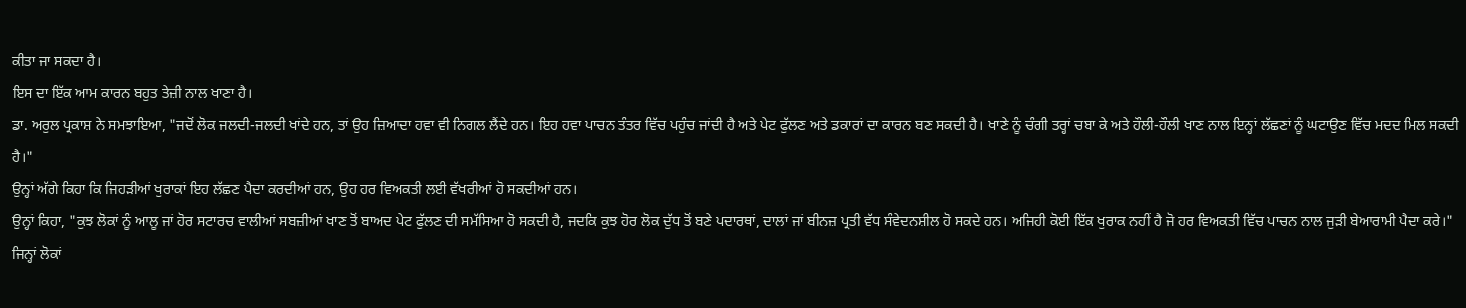ਕੀਤਾ ਜਾ ਸਕਦਾ ਹੈ।
ਇਸ ਦਾ ਇੱਕ ਆਮ ਕਾਰਨ ਬਹੁਤ ਤੇਜ਼ੀ ਨਾਲ ਖਾਣਾ ਹੈ।
ਡਾ. ਅਰੁਲ ਪ੍ਰਕਾਸ਼ ਨੇ ਸਮਝਾਇਆ, "ਜਦੋਂ ਲੋਕ ਜਲਦੀ-ਜਲਦੀ ਖਾਂਦੇ ਹਨ, ਤਾਂ ਉਹ ਜ਼ਿਆਦਾ ਹਵਾ ਵੀ ਨਿਗਲ ਲੈਂਦੇ ਹਨ। ਇਹ ਹਵਾ ਪਾਚਨ ਤੰਤਰ ਵਿੱਚ ਪਹੁੰਚ ਜਾਂਦੀ ਹੈ ਅਤੇ ਪੇਟ ਫੁੱਲਣ ਅਤੇ ਡਕਾਰਾਂ ਦਾ ਕਾਰਨ ਬਣ ਸਕਦੀ ਹੈ। ਖਾਣੇ ਨੂੰ ਚੰਗੀ ਤਰ੍ਹਾਂ ਚਬਾ ਕੇ ਅਤੇ ਹੌਲੀ-ਹੌਲੀ ਖਾਣ ਨਾਲ ਇਨ੍ਹਾਂ ਲੱਛਣਾਂ ਨੂੰ ਘਟਾਉਣ ਵਿੱਚ ਮਦਦ ਮਿਲ ਸਕਦੀ ਹੈ।"
ਉਨ੍ਹਾਂ ਅੱਗੇ ਕਿਹਾ ਕਿ ਜਿਹੜੀਆਂ ਖੁਰਾਕਾਂ ਇਹ ਲੱਛਣ ਪੈਦਾ ਕਰਦੀਆਂ ਹਨ, ਉਹ ਹਰ ਵਿਅਕਤੀ ਲਈ ਵੱਖਰੀਆਂ ਹੋ ਸਕਦੀਆਂ ਹਨ।
ਉਨ੍ਹਾਂ ਕਿਹਾ, "ਕੁਝ ਲੋਕਾਂ ਨੂੰ ਆਲੂ ਜਾਂ ਹੋਰ ਸਟਾਰਚ ਵਾਲੀਆਂ ਸਬਜ਼ੀਆਂ ਖਾਣ ਤੋਂ ਬਾਅਦ ਪੇਟ ਫੁੱਲਣ ਦੀ ਸਮੱਸਿਆ ਹੋ ਸਕਦੀ ਹੈ, ਜਦਕਿ ਕੁਝ ਹੋਰ ਲੋਕ ਦੁੱਧ ਤੋਂ ਬਣੇ ਪਦਾਰਥਾਂ, ਦਾਲਾਂ ਜਾਂ ਬੀਨਜ਼ ਪ੍ਰਤੀ ਵੱਧ ਸੰਵੇਦਨਸ਼ੀਲ ਹੋ ਸਕਦੇ ਹਨ। ਅਜਿਹੀ ਕੋਈ ਇੱਕ ਖੁਰਾਕ ਨਹੀਂ ਹੈ ਜੋ ਹਰ ਵਿਅਕਤੀ ਵਿੱਚ ਪਾਚਨ ਨਾਲ ਜੁੜੀ ਬੇਆਰਾਮੀ ਪੈਦਾ ਕਰੇ।"
ਜਿਨ੍ਹਾਂ ਲੋਕਾਂ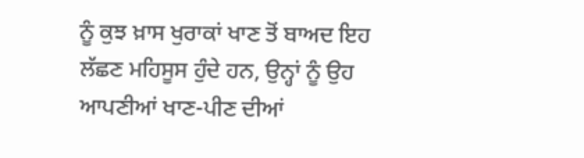ਨੂੰ ਕੁਝ ਖ਼ਾਸ ਖੁਰਾਕਾਂ ਖਾਣ ਤੋਂ ਬਾਅਦ ਇਹ ਲੱਛਣ ਮਹਿਸੂਸ ਹੁੰਦੇ ਹਨ, ਉਨ੍ਹਾਂ ਨੂੰ ਉਹ ਆਪਣੀਆਂ ਖਾਣ-ਪੀਣ ਦੀਆਂ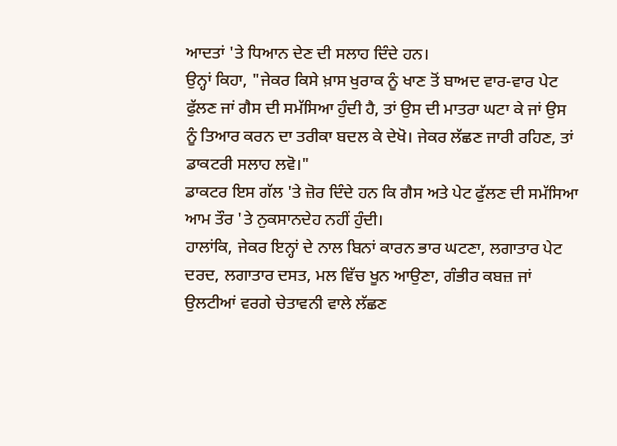ਆਦਤਾਂ 'ਤੇ ਧਿਆਨ ਦੇਣ ਦੀ ਸਲਾਹ ਦਿੰਦੇ ਹਨ।
ਉਨ੍ਹਾਂ ਕਿਹਾ, "ਜੇਕਰ ਕਿਸੇ ਖ਼ਾਸ ਖੁਰਾਕ ਨੂੰ ਖਾਣ ਤੋਂ ਬਾਅਦ ਵਾਰ-ਵਾਰ ਪੇਟ ਫੁੱਲਣ ਜਾਂ ਗੈਸ ਦੀ ਸਮੱਸਿਆ ਹੁੰਦੀ ਹੈ, ਤਾਂ ਉਸ ਦੀ ਮਾਤਰਾ ਘਟਾ ਕੇ ਜਾਂ ਉਸ ਨੂੰ ਤਿਆਰ ਕਰਨ ਦਾ ਤਰੀਕਾ ਬਦਲ ਕੇ ਦੇਖੋ। ਜੇਕਰ ਲੱਛਣ ਜਾਰੀ ਰਹਿਣ, ਤਾਂ ਡਾਕਟਰੀ ਸਲਾਹ ਲਵੋ।"
ਡਾਕਟਰ ਇਸ ਗੱਲ 'ਤੇ ਜ਼ੋਰ ਦਿੰਦੇ ਹਨ ਕਿ ਗੈਸ ਅਤੇ ਪੇਟ ਫੁੱਲਣ ਦੀ ਸਮੱਸਿਆ ਆਮ ਤੌਰ 'ਤੇ ਨੁਕਸਾਨਦੇਹ ਨਹੀਂ ਹੁੰਦੀ।
ਹਾਲਾਂਕਿ, ਜੇਕਰ ਇਨ੍ਹਾਂ ਦੇ ਨਾਲ ਬਿਨਾਂ ਕਾਰਨ ਭਾਰ ਘਟਣਾ, ਲਗਾਤਾਰ ਪੇਟ ਦਰਦ, ਲਗਾਤਾਰ ਦਸਤ, ਮਲ ਵਿੱਚ ਖੂਨ ਆਉਣਾ, ਗੰਭੀਰ ਕਬਜ਼ ਜਾਂ ਉਲਟੀਆਂ ਵਰਗੇ ਚੇਤਾਵਨੀ ਵਾਲੇ ਲੱਛਣ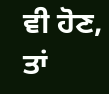ਵੀ ਹੋਣ, ਤਾਂ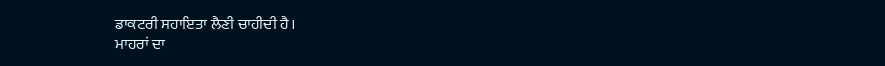ਡਾਕਟਰੀ ਸਹਾਇਤਾ ਲੈਣੀ ਚਾਹੀਦੀ ਹੈ।
ਮਾਹਰਾਂ ਦਾ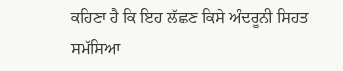ਕਹਿਣਾ ਹੈ ਕਿ ਇਹ ਲੱਛਣ ਕਿਸੇ ਅੰਦਰੂਨੀ ਸਿਹਤ ਸਮੱਸਿਆ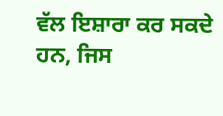ਵੱਲ ਇਸ਼ਾਰਾ ਕਰ ਸਕਦੇ ਹਨ, ਜਿਸ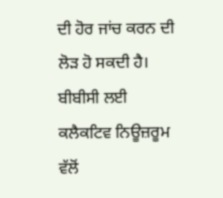ਦੀ ਹੋਰ ਜਾਂਚ ਕਰਨ ਦੀ ਲੋੜ ਹੋ ਸਕਦੀ ਹੈ।
ਬੀਬੀਸੀ ਲਈ ਕਲੈਕਟਿਵ ਨਿਊਜ਼ਰੂਮ ਵੱਲੋਂ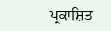ਪ੍ਰਕਾਸ਼ਿਤ